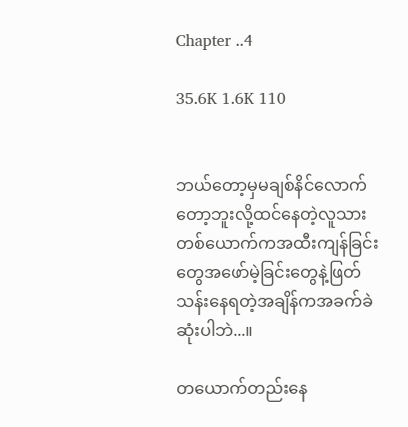Chapter ..4

35.6K 1.6K 110


ဘယ်တော့မှမချစ်နိင်လောက်တော့ဘူးလို့ထင်နေတဲ့လူသားတစ်ယောက်ကအထီးကျန်ခြင်းတွေအဖော်မဲ့ခြင်းတွေနဲ့ဖြတ်သန်းနေရတဲ့အချိန်ကအခက်ခဲဆုံးပါဘဲ...။

တယောက်တည်းနေ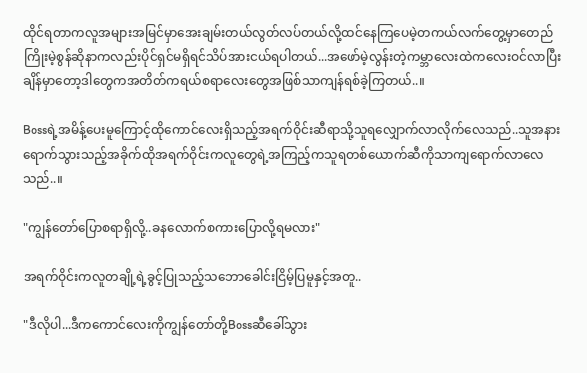ထိုင်ရတာကလူအများအမြင်မှာအေးချမ်းတယ်လွတ်လပ်တယ်လို့ထင်နေကြပေမဲ့တကယ်လက်တွေ့မှာတေည်ကြိုးမဲ့စွန်ဆိုနာကလည်းပိုင်ရှင်မရှိရင်သိပ်အားငယ်ရပါတယ်...အဖော်မဲ့လွန်းတဲ့ကမ္ဘာလေးထဲကလေးဝင်လာပြီးချိန်မှာတော့ဒါတွေကအတိတ်ကရယ်စရာလေးတွေအဖြစ်သာကျန်ရစ်ခဲ့ကြတယ်..။

Bossရဲ့အမိန့်ပေးမူကြောင့်ထိုကောင်လေးရှိသည့်အရက်ဝိုင်းဆီရာသို့သူရလျှောက်လာလိုက်လေသည်..သူအနားရောက်သွားသည့်အခိုက်ထိုအရက်ဝိုင်းကလူတွေရဲ့အကြည့်ကသူရတစ်ယောက်ဆီကိုသာကျရောက်လာလေသည်..။

"ကျွန်တော်ပြောစရာရှိလို့..ခနလောက်စကားပြောလို့ရမလား"

အရက်ဝိုင်းကလူတချို့ရဲ့ခွင့်ပြုသည့်သဘောခေါင်းငြိမ့်ပြမူနှင့်အတူ..

"ဒီလိုပါ...ဒီကကောင်လေးကိုကျွန်တော်တို့Bossဆီခေါ်သွား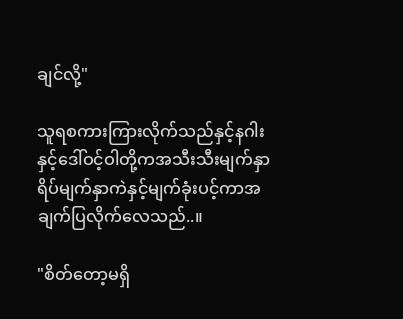ချင်လို့"

သူရစကားကြားလိုက်သည်နှင့်နဂါးနှင့်ဒေါ်ဝင့်ဝါတို့ကအသီးသီးမျက်နှာရိပ်မျက်နှာကဲနှင့်မျက်ခုံးပင့်ကာအချက်ပြလိုက်လေသည်..။

"စိတ်တော့မရှိ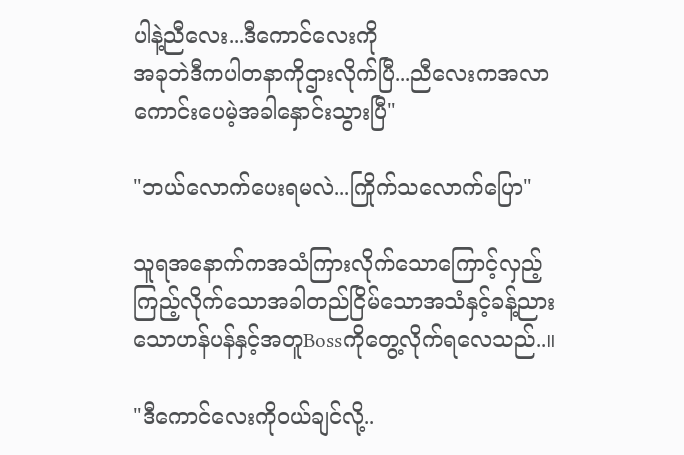ပါနဲ့ညီလေး...ဒီကောင်လေးကို
အခုဘဲဒီကပါတနာကိုဌားလိုက်ပြီ...ညီလေးကအလာကောင်းပေမဲ့အခါနှောင်းသွားပြီ"

"ဘယ်လောက်ပေးရမလဲ...ကြိုက်သလောက်ပြော"

သူရအနောက်ကအသံကြားလိုက်သောကြောင့်လှည့်ကြည့်လိုက်သောအခါတည်ငြိမ်သောအသံနှင့်ခန့်ညားသောဟန်ပန်နှင့်အတူBossကိုတွေ့လိုက်ရလေသည်..။

"ဒီကောင်လေးကိုဝယ်ချင်လို့..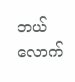ဘယ်လောက်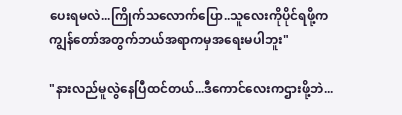ပေးရမလဲ...ကြိုက်သလောက်ပြော..သူလေးကိုပိုင်ရဖို့ကကျွန်တော်အတွက်ဘယ်အရာကမှအရေးမပါဘူး"

"နားလည်မူလွဲနေပြီထင်တယ်...ဒီကောင်လေးကဌားဖို့ဘဲ...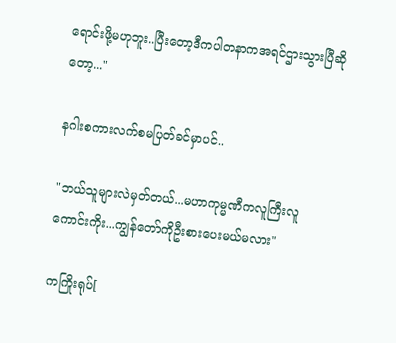ရောင်းဖို့မဟုဘူး..ပြီးတော့ဒီကပါတနာကအရင်ဌားသွားပြီဆိုတော့..."

နဂါးစကားလက်စမပြတ်ခင်မှာပင်..

"ဘယ်သူများလဲမှတ်တယ်...မဟာကုမ္မဏီကလူကြီးလူကောင်းကိုး...ကျွန်တော်ကိုဦးစားပေးမယ်မလား"

ကကြိုးရုပ်[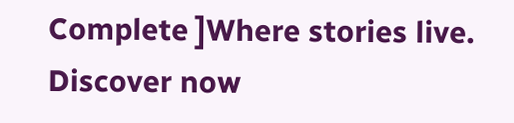Complete ]Where stories live. Discover now